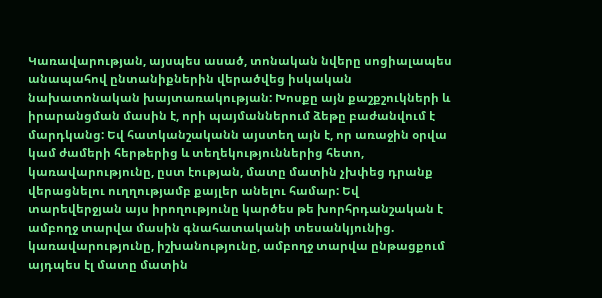Կառավարության, այսպես ասած, տոնական նվերը սոցիալապես անապահով ընտանիքներին վերածվեց իսկական նախատոնական խայտառակության: Խոսքը այն քաշքշուկների և իրարանցման մասին է, որի պայմաններում ձեթը բաժանվում է մարդկանց: Եվ հատկանշականն այստեղ այն է, որ առաջին օրվա կամ ժամերի հերթերից և տեղեկություններից հետո, կառավարությունը, ըստ էության, մատը մատին չխփեց դրանք վերացնելու ուղղությամբ քայլեր անելու համար: Եվ տարեվերջյան այս իրողությունը կարծես թե խորհրդանշական է ամբողջ տարվա մասին գնահատականի տեսանկյունից. կառավարությունը, իշխանությունը, ամբողջ տարվա ընթացքում այդպես էլ մատը մատին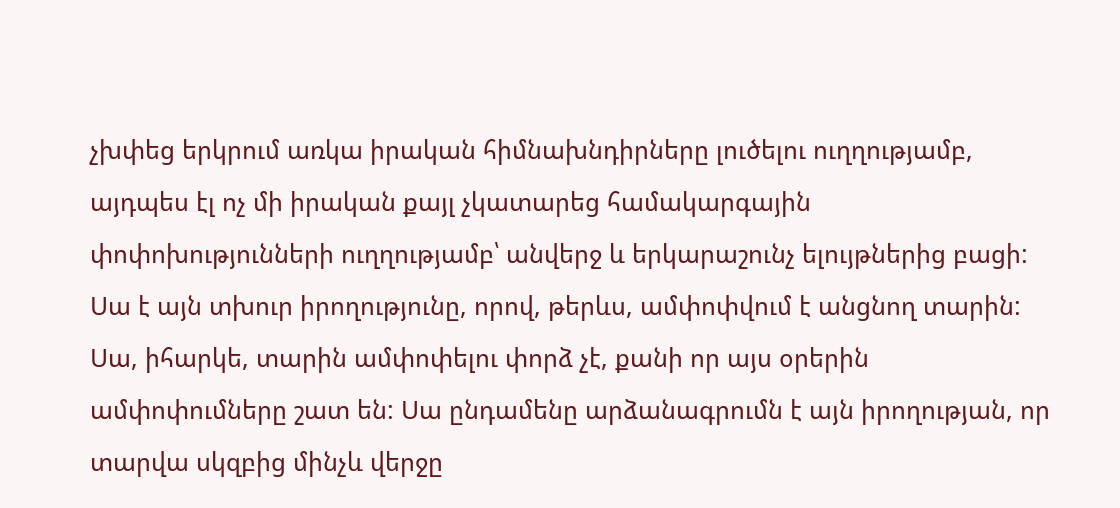չխփեց երկրում առկա իրական հիմնախնդիրները լուծելու ուղղությամբ, այդպես էլ ոչ մի իրական քայլ չկատարեց համակարգային փոփոխությունների ուղղությամբ՝ անվերջ և երկարաշունչ ելույթներից բացի: Սա է այն տխուր իրողությունը, որով, թերևս, ամփոփվում է անցնող տարին:
Սա, իհարկե, տարին ամփոփելու փորձ չէ, քանի որ այս օրերին ամփոփումները շատ են: Սա ընդամենը արձանագրումն է այն իրողության, որ տարվա սկզբից մինչև վերջը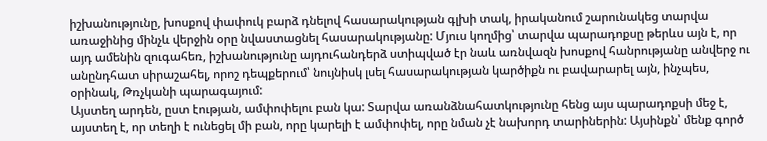իշխանությունը, խոսքով փափուկ բարձ դնելով հասարակության գլխի տակ, իրականում շարունակեց տարվա առաջինից մինչև վերջին օրը նվաստացնել հասարակությանը: Մյուս կողմից՝ տարվա պարադոքսը թերևս այն է, որ այդ ամենին զուգահեռ, իշխանությունը այդուհանդերձ ստիպված էր նաև առնվազն խոսքով հանրությանը անվերջ ու անընդհատ սիրաշահել, որոշ դեպքերում՝ նույնիսկ լսել հասարակության կարծիքն ու բավարարել այն, ինչպես, օրինակ, Թռչկանի պարագայում:
Այստեղ արդեն, ըստ էության, ամփոփելու բան կա: Տարվա առանձնահատկությունը հենց այս պարադոքսի մեջ է, այստեղ է, որ տեղի է ունեցել մի բան, որը կարելի է ամփոփել, որը նման չէ նախորդ տարիներին: Այսինքն՝ մենք գործ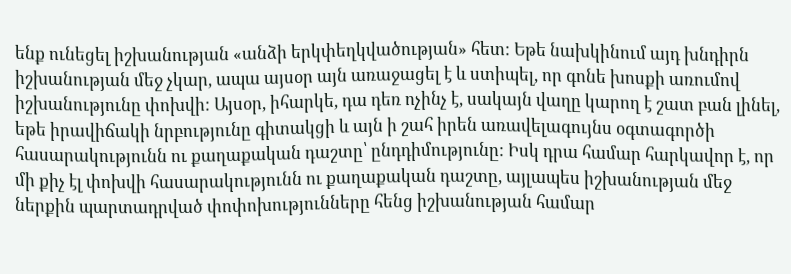ենք ունեցել իշխանության «անձի երկփեղկվածության» հետ: Եթե նախկինում այդ խնդիրն իշխանության մեջ չկար, ապա այսօր այն առաջացել է և ստիպել, որ գոնե խոսքի առումով իշխանությունը փոխվի: Այսօր, իհարկե, դա դեռ ոչինչ է, սակայն վաղը կարող է շատ բան լինել, եթե իրավիճակի նրբությունը գիտակցի և այն ի շահ իրեն առավելագույնս օգտագործի հասարակությունն ու քաղաքական դաշտը՝ ընդդիմությունը: Իսկ դրա համար հարկավոր է, որ մի քիչ էլ փոխվի հասարակությունն ու քաղաքական դաշտը, այլապես իշխանության մեջ ներքին պարտադրված փոփոխությունները հենց իշխանության համար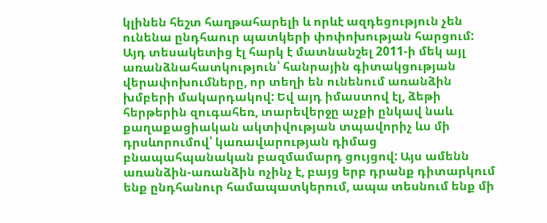կլինեն հեշտ հաղթահարելի և որևէ ազդեցություն չեն ունենա ընդհաուր պատկերի փոփոխության հարցում:
Այդ տեսակետից էլ հարկ է մատնանշել 2011-ի մեկ այլ առանձնահատկություն՝ հանրային գիտակցության վերափոխումները, որ տեղի են ունենում առանձին խմբերի մակարդակով: Եվ այդ իմաստով էլ, ձեթի հերթերին զուգահեռ, տարեվերջը աչքի ընկավ նաև քաղաքացիական ակտիվության տպավորիչ ևս մի դրսևորումով՝ կառավարության դիմաց բնապահպանական բազմամարդ ցույցով: Այս ամենն առանձին-առանձին ոչինչ է, բայց երբ դրանք դիտարկում ենք ընդհանուր համապատկերում, ապա տեսնում ենք մի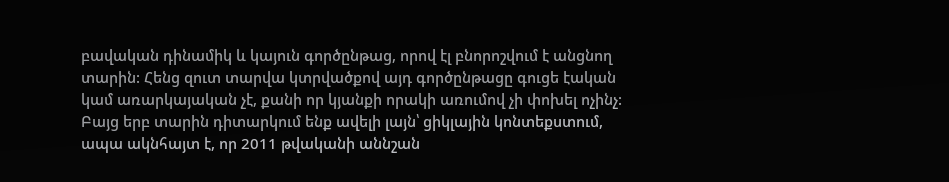բավական դինամիկ և կայուն գործընթաց, որով էլ բնորոշվում է անցնող տարին: Հենց զուտ տարվա կտրվածքով այդ գործընթացը գուցե էական կամ առարկայական չէ, քանի որ կյանքի որակի առումով չի փոխել ոչինչ: Բայց երբ տարին դիտարկում ենք ավելի լայն՝ ցիկլային կոնտեքստում, ապա ակնհայտ է, որ 2011 թվականի աննշան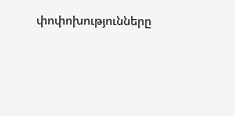փոփոխությունները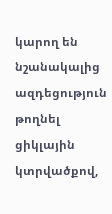կարող են նշանակալից ազդեցություն թողնել ցիկլային կտրվածքով,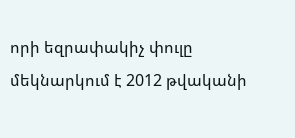որի եզրափակիչ փուլը մեկնարկում է 2012 թվականի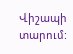Վիշապի տարում: